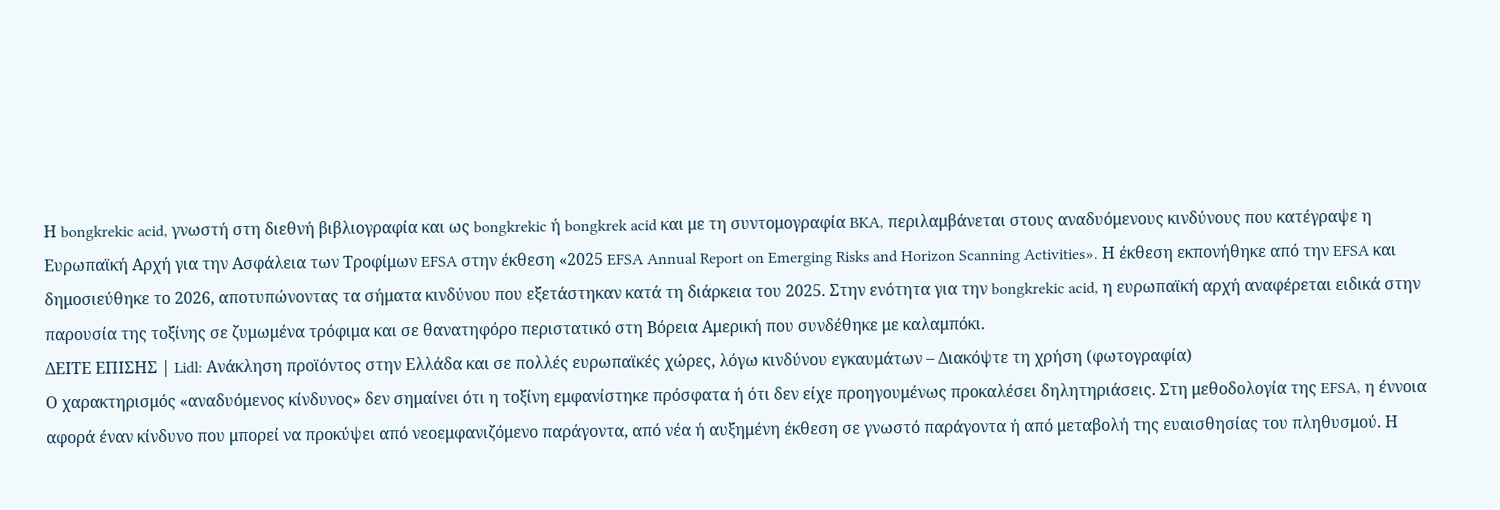Η bongkrekic acid, γνωστή στη διεθνή βιβλιογραφία και ως bongkrekic ή bongkrek acid και με τη συντομογραφία BKA, περιλαμβάνεται στους αναδυόμενους κινδύνους που κατέγραψε η Ευρωπαϊκή Αρχή για την Ασφάλεια των Τροφίμων EFSA στην έκθεση «2025 EFSA Annual Report on Emerging Risks and Horizon Scanning Activities». Η έκθεση εκπονήθηκε από την EFSA και δημοσιεύθηκε το 2026, αποτυπώνοντας τα σήματα κινδύνου που εξετάστηκαν κατά τη διάρκεια του 2025. Στην ενότητα για την bongkrekic acid, η ευρωπαϊκή αρχή αναφέρεται ειδικά στην παρουσία της τοξίνης σε ζυμωμένα τρόφιμα και σε θανατηφόρο περιστατικό στη Βόρεια Αμερική που συνδέθηκε με καλαμπόκι.
ΔΕΙΤΕ ΕΠΙΣΗΣ | Lidl: Ανάκληση προϊόντος στην Ελλάδα και σε πολλές ευρωπαϊκές χώρες, λόγω κινδύνου εγκαυμάτων – Διακόψτε τη χρήση (φωτογραφία)
Ο χαρακτηρισμός «αναδυόμενος κίνδυνος» δεν σημαίνει ότι η τοξίνη εμφανίστηκε πρόσφατα ή ότι δεν είχε προηγουμένως προκαλέσει δηλητηριάσεις. Στη μεθοδολογία της EFSA, η έννοια αφορά έναν κίνδυνο που μπορεί να προκύψει από νεοεμφανιζόμενο παράγοντα, από νέα ή αυξημένη έκθεση σε γνωστό παράγοντα ή από μεταβολή της ευαισθησίας του πληθυσμού. Η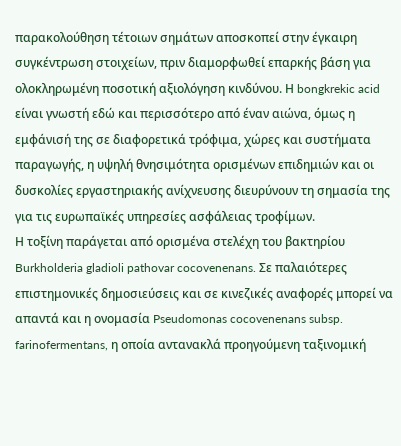παρακολούθηση τέτοιων σημάτων αποσκοπεί στην έγκαιρη συγκέντρωση στοιχείων, πριν διαμορφωθεί επαρκής βάση για ολοκληρωμένη ποσοτική αξιολόγηση κινδύνου. Η bongkrekic acid είναι γνωστή εδώ και περισσότερο από έναν αιώνα, όμως η εμφάνισή της σε διαφορετικά τρόφιμα, χώρες και συστήματα παραγωγής, η υψηλή θνησιμότητα ορισμένων επιδημιών και οι δυσκολίες εργαστηριακής ανίχνευσης διευρύνουν τη σημασία της για τις ευρωπαϊκές υπηρεσίες ασφάλειας τροφίμων.
Η τοξίνη παράγεται από ορισμένα στελέχη του βακτηρίου Burkholderia gladioli pathovar cocovenenans. Σε παλαιότερες επιστημονικές δημοσιεύσεις και σε κινεζικές αναφορές μπορεί να απαντά και η ονομασία Pseudomonas cocovenenans subsp. farinofermentans, η οποία αντανακλά προηγούμενη ταξινομική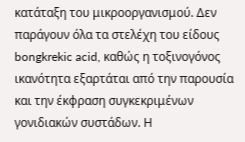κατάταξη του μικροοργανισμού. Δεν παράγουν όλα τα στελέχη του είδους bongkrekic acid, καθώς η τοξινογόνος ικανότητα εξαρτάται από την παρουσία και την έκφραση συγκεκριμένων γονιδιακών συστάδων. Η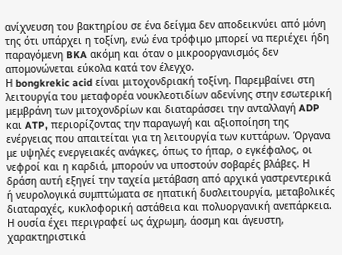ανίχνευση του βακτηρίου σε ένα δείγμα δεν αποδεικνύει από μόνη της ότι υπάρχει η τοξίνη, ενώ ένα τρόφιμο μπορεί να περιέχει ήδη παραγόμενη BKA ακόμη και όταν ο μικροοργανισμός δεν απομονώνεται εύκολα κατά τον έλεγχο.
Η bongkrekic acid είναι μιτοχονδριακή τοξίνη. Παρεμβαίνει στη λειτουργία του μεταφορέα νουκλεοτιδίων αδενίνης στην εσωτερική μεμβράνη των μιτοχονδρίων και διαταράσσει την ανταλλαγή ADP και ATP, περιορίζοντας την παραγωγή και αξιοποίηση της ενέργειας που απαιτείται για τη λειτουργία των κυττάρων. Όργανα με υψηλές ενεργειακές ανάγκες, όπως το ήπαρ, ο εγκέφαλος, οι νεφροί και η καρδιά, μπορούν να υποστούν σοβαρές βλάβες. Η δράση αυτή εξηγεί την ταχεία μετάβαση από αρχικά γαστρεντερικά ή νευρολογικά συμπτώματα σε ηπατική δυσλειτουργία, μεταβολικές διαταραχές, κυκλοφορική αστάθεια και πολυοργανική ανεπάρκεια.
Η ουσία έχει περιγραφεί ως άχρωμη, άοσμη και άγευστη, χαρακτηριστικά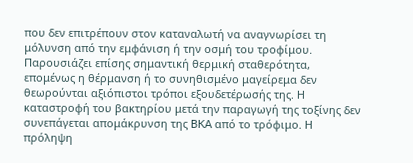που δεν επιτρέπουν στον καταναλωτή να αναγνωρίσει τη μόλυνση από την εμφάνιση ή την οσμή του τροφίμου. Παρουσιάζει επίσης σημαντική θερμική σταθερότητα, επομένως η θέρμανση ή το συνηθισμένο μαγείρεμα δεν θεωρούνται αξιόπιστοι τρόποι εξουδετέρωσής της. Η καταστροφή του βακτηρίου μετά την παραγωγή της τοξίνης δεν συνεπάγεται απομάκρυνση της BKA από το τρόφιμο. Η πρόληψη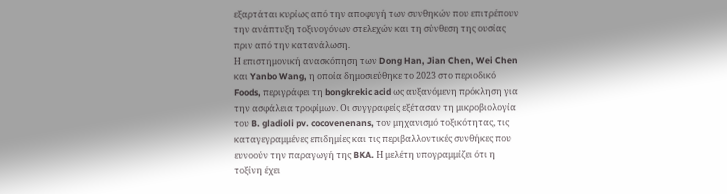εξαρτάται κυρίως από την αποφυγή των συνθηκών που επιτρέπουν την ανάπτυξη τοξινογόνων στελεχών και τη σύνθεση της ουσίας πριν από την κατανάλωση.
Η επιστημονική ανασκόπηση των Dong Han, Jian Chen, Wei Chen και Yanbo Wang, η οποία δημοσιεύθηκε το 2023 στο περιοδικό Foods, περιγράφει τη bongkrekic acid ως αυξανόμενη πρόκληση για την ασφάλεια τροφίμων. Οι συγγραφείς εξέτασαν τη μικροβιολογία του B. gladioli pv. cocovenenans, τον μηχανισμό τοξικότητας, τις καταγεγραμμένες επιδημίες και τις περιβαλλοντικές συνθήκες που ευνοούν την παραγωγή της BKA. Η μελέτη υπογραμμίζει ότι η τοξίνη έχει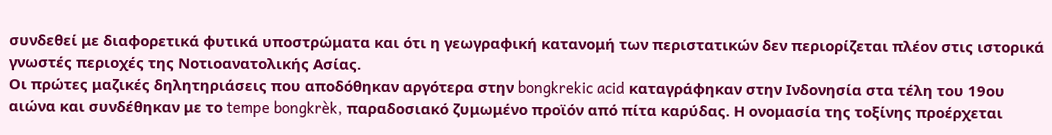συνδεθεί με διαφορετικά φυτικά υποστρώματα και ότι η γεωγραφική κατανομή των περιστατικών δεν περιορίζεται πλέον στις ιστορικά γνωστές περιοχές της Νοτιοανατολικής Ασίας.
Οι πρώτες μαζικές δηλητηριάσεις που αποδόθηκαν αργότερα στην bongkrekic acid καταγράφηκαν στην Ινδονησία στα τέλη του 19ου αιώνα και συνδέθηκαν με το tempe bongkrèk, παραδοσιακό ζυμωμένο προϊόν από πίτα καρύδας. Η ονομασία της τοξίνης προέρχεται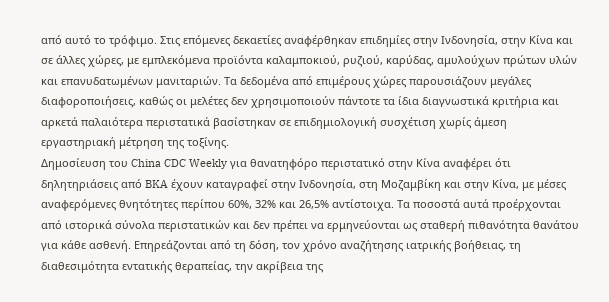από αυτό το τρόφιμο. Στις επόμενες δεκαετίες αναφέρθηκαν επιδημίες στην Ινδονησία, στην Κίνα και σε άλλες χώρες, με εμπλεκόμενα προϊόντα καλαμποκιού, ρυζιού, καρύδας, αμυλούχων πρώτων υλών και επανυδατωμένων μανιταριών. Τα δεδομένα από επιμέρους χώρες παρουσιάζουν μεγάλες διαφοροποιήσεις, καθώς οι μελέτες δεν χρησιμοποιούν πάντοτε τα ίδια διαγνωστικά κριτήρια και αρκετά παλαιότερα περιστατικά βασίστηκαν σε επιδημιολογική συσχέτιση χωρίς άμεση εργαστηριακή μέτρηση της τοξίνης.
Δημοσίευση του China CDC Weekly για θανατηφόρο περιστατικό στην Κίνα αναφέρει ότι δηλητηριάσεις από BKA έχουν καταγραφεί στην Ινδονησία, στη Μοζαμβίκη και στην Κίνα, με μέσες αναφερόμενες θνητότητες περίπου 60%, 32% και 26,5% αντίστοιχα. Τα ποσοστά αυτά προέρχονται από ιστορικά σύνολα περιστατικών και δεν πρέπει να ερμηνεύονται ως σταθερή πιθανότητα θανάτου για κάθε ασθενή. Επηρεάζονται από τη δόση, τον χρόνο αναζήτησης ιατρικής βοήθειας, τη διαθεσιμότητα εντατικής θεραπείας, την ακρίβεια της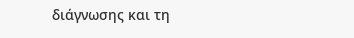διάγνωσης και τη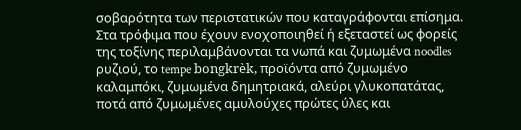σοβαρότητα των περιστατικών που καταγράφονται επίσημα.
Στα τρόφιμα που έχουν ενοχοποιηθεί ή εξεταστεί ως φορείς της τοξίνης περιλαμβάνονται τα νωπά και ζυμωμένα noodles ρυζιού, το tempe bongkrèk, προϊόντα από ζυμωμένο καλαμπόκι, ζυμωμένα δημητριακά, αλεύρι γλυκοπατάτας, ποτά από ζυμωμένες αμυλούχες πρώτες ύλες και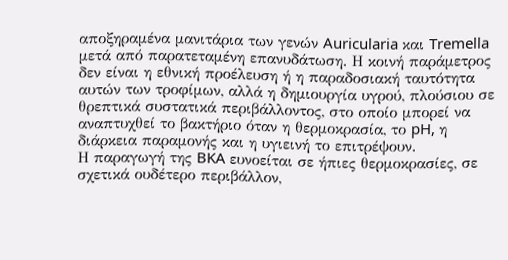αποξηραμένα μανιτάρια των γενών Auricularia και Tremella μετά από παρατεταμένη επανυδάτωση. Η κοινή παράμετρος δεν είναι η εθνική προέλευση ή η παραδοσιακή ταυτότητα αυτών των τροφίμων, αλλά η δημιουργία υγρού, πλούσιου σε θρεπτικά συστατικά περιβάλλοντος, στο οποίο μπορεί να αναπτυχθεί το βακτήριο όταν η θερμοκρασία, το pH, η διάρκεια παραμονής και η υγιεινή το επιτρέψουν.
Η παραγωγή της BKA ευνοείται σε ήπιες θερμοκρασίες, σε σχετικά ουδέτερο περιβάλλον,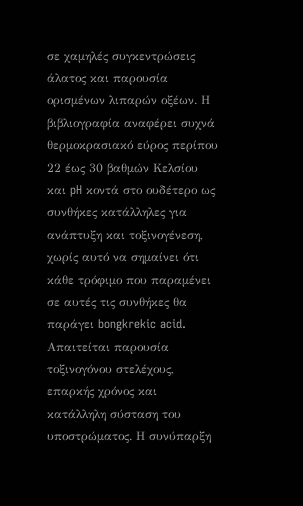σε χαμηλές συγκεντρώσεις άλατος και παρουσία ορισμένων λιπαρών οξέων. Η βιβλιογραφία αναφέρει συχνά θερμοκρασιακό εύρος περίπου 22 έως 30 βαθμών Κελσίου και pH κοντά στο ουδέτερο ως συνθήκες κατάλληλες για ανάπτυξη και τοξινογένεση, χωρίς αυτό να σημαίνει ότι κάθε τρόφιμο που παραμένει σε αυτές τις συνθήκες θα παράγει bongkrekic acid. Απαιτείται παρουσία τοξινογόνου στελέχους, επαρκής χρόνος και κατάλληλη σύσταση του υποστρώματος. Η συνύπαρξη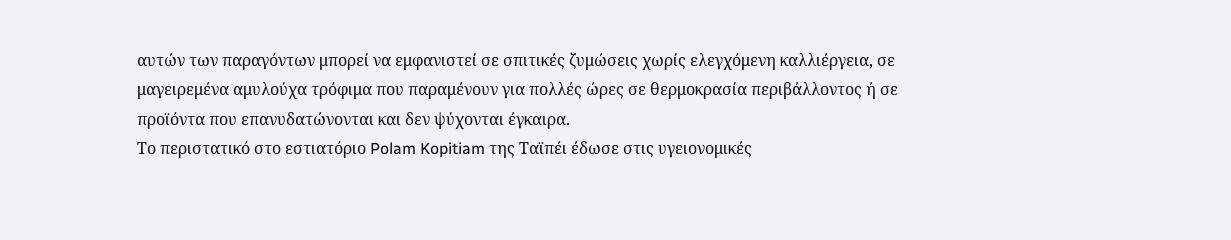αυτών των παραγόντων μπορεί να εμφανιστεί σε σπιτικές ζυμώσεις χωρίς ελεγχόμενη καλλιέργεια, σε μαγειρεμένα αμυλούχα τρόφιμα που παραμένουν για πολλές ώρες σε θερμοκρασία περιβάλλοντος ή σε προϊόντα που επανυδατώνονται και δεν ψύχονται έγκαιρα.
Το περιστατικό στο εστιατόριο Polam Kopitiam της Ταϊπέι έδωσε στις υγειονομικές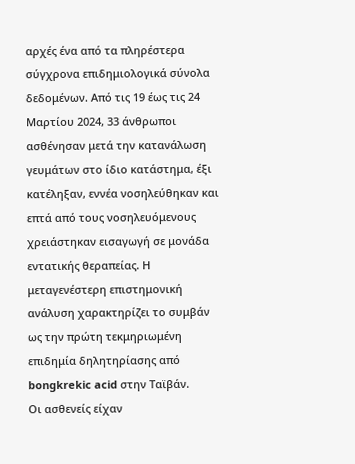αρχές ένα από τα πληρέστερα σύγχρονα επιδημιολογικά σύνολα δεδομένων. Από τις 19 έως τις 24 Μαρτίου 2024, 33 άνθρωποι ασθένησαν μετά την κατανάλωση γευμάτων στο ίδιο κατάστημα, έξι κατέληξαν, εννέα νοσηλεύθηκαν και επτά από τους νοσηλευόμενους χρειάστηκαν εισαγωγή σε μονάδα εντατικής θεραπείας. Η μεταγενέστερη επιστημονική ανάλυση χαρακτηρίζει το συμβάν ως την πρώτη τεκμηριωμένη επιδημία δηλητηρίασης από bongkrekic acid στην Ταϊβάν.
Οι ασθενείς είχαν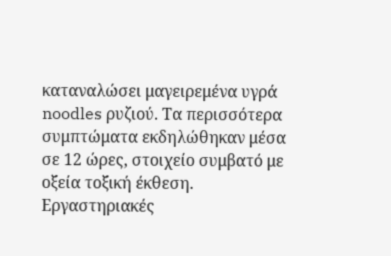καταναλώσει μαγειρεμένα υγρά noodles ρυζιού. Τα περισσότερα συμπτώματα εκδηλώθηκαν μέσα σε 12 ώρες, στοιχείο συμβατό με οξεία τοξική έκθεση. Εργαστηριακές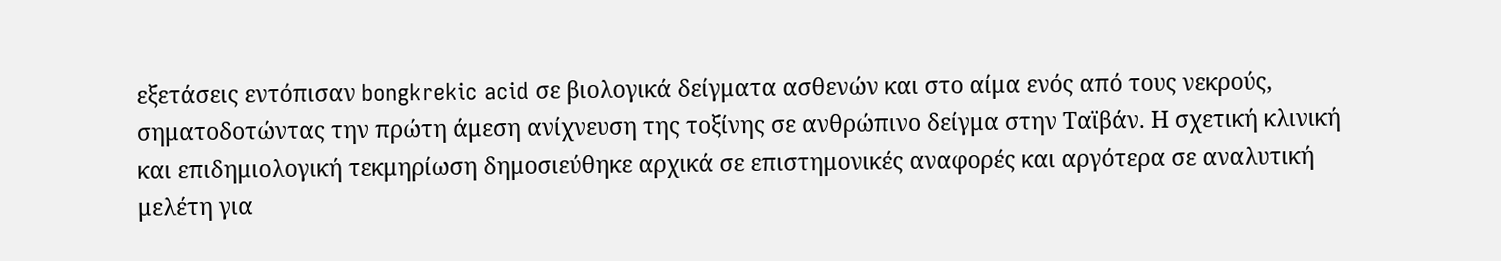εξετάσεις εντόπισαν bongkrekic acid σε βιολογικά δείγματα ασθενών και στο αίμα ενός από τους νεκρούς, σηματοδοτώντας την πρώτη άμεση ανίχνευση της τοξίνης σε ανθρώπινο δείγμα στην Ταϊβάν. Η σχετική κλινική και επιδημιολογική τεκμηρίωση δημοσιεύθηκε αρχικά σε επιστημονικές αναφορές και αργότερα σε αναλυτική μελέτη για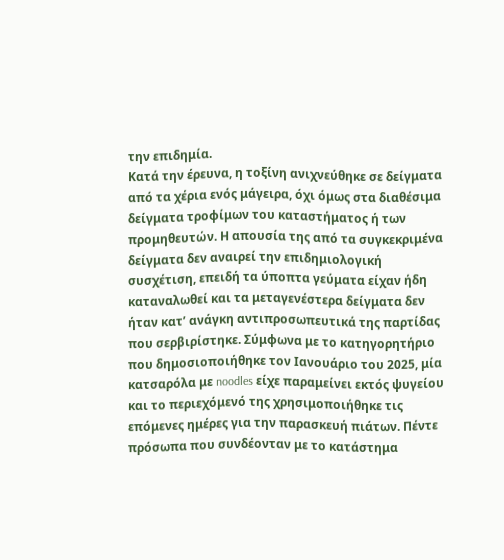την επιδημία.
Κατά την έρευνα, η τοξίνη ανιχνεύθηκε σε δείγματα από τα χέρια ενός μάγειρα, όχι όμως στα διαθέσιμα δείγματα τροφίμων του καταστήματος ή των προμηθευτών. Η απουσία της από τα συγκεκριμένα δείγματα δεν αναιρεί την επιδημιολογική συσχέτιση, επειδή τα ύποπτα γεύματα είχαν ήδη καταναλωθεί και τα μεταγενέστερα δείγματα δεν ήταν κατ’ ανάγκη αντιπροσωπευτικά της παρτίδας που σερβιρίστηκε. Σύμφωνα με το κατηγορητήριο που δημοσιοποιήθηκε τον Ιανουάριο του 2025, μία κατσαρόλα με noodles είχε παραμείνει εκτός ψυγείου και το περιεχόμενό της χρησιμοποιήθηκε τις επόμενες ημέρες για την παρασκευή πιάτων. Πέντε πρόσωπα που συνδέονταν με το κατάστημα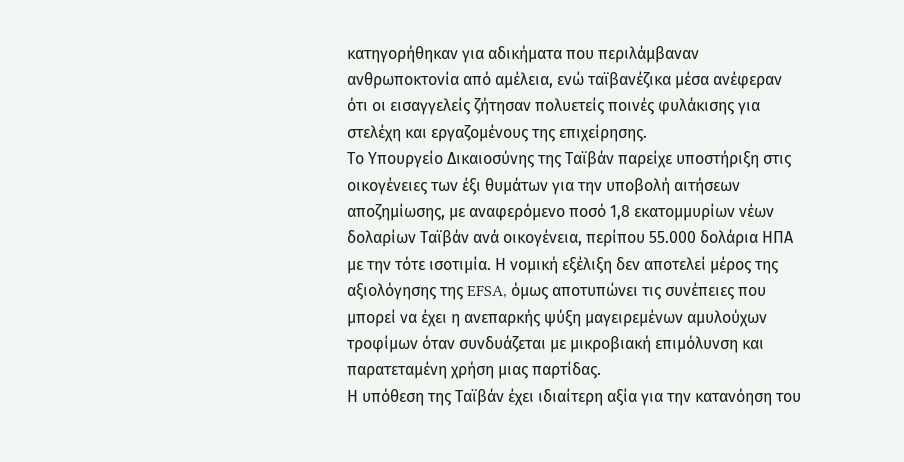κατηγορήθηκαν για αδικήματα που περιλάμβαναν ανθρωποκτονία από αμέλεια, ενώ ταϊβανέζικα μέσα ανέφεραν ότι οι εισαγγελείς ζήτησαν πολυετείς ποινές φυλάκισης για στελέχη και εργαζομένους της επιχείρησης.
Το Υπουργείο Δικαιοσύνης της Ταϊβάν παρείχε υποστήριξη στις οικογένειες των έξι θυμάτων για την υποβολή αιτήσεων αποζημίωσης, με αναφερόμενο ποσό 1,8 εκατομμυρίων νέων δολαρίων Ταϊβάν ανά οικογένεια, περίπου 55.000 δολάρια ΗΠΑ με την τότε ισοτιμία. Η νομική εξέλιξη δεν αποτελεί μέρος της αξιολόγησης της EFSA, όμως αποτυπώνει τις συνέπειες που μπορεί να έχει η ανεπαρκής ψύξη μαγειρεμένων αμυλούχων τροφίμων όταν συνδυάζεται με μικροβιακή επιμόλυνση και παρατεταμένη χρήση μιας παρτίδας.
Η υπόθεση της Ταϊβάν έχει ιδιαίτερη αξία για την κατανόηση του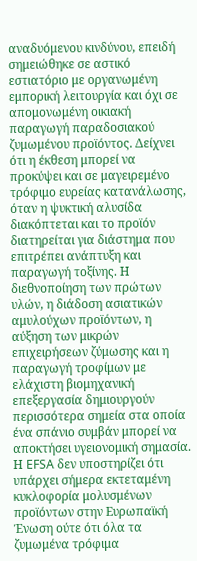αναδυόμενου κινδύνου, επειδή σημειώθηκε σε αστικό εστιατόριο με οργανωμένη εμπορική λειτουργία και όχι σε απομονωμένη οικιακή παραγωγή παραδοσιακού ζυμωμένου προϊόντος. Δείχνει ότι η έκθεση μπορεί να προκύψει και σε μαγειρεμένο τρόφιμο ευρείας κατανάλωσης, όταν η ψυκτική αλυσίδα διακόπτεται και το προϊόν διατηρείται για διάστημα που επιτρέπει ανάπτυξη και παραγωγή τοξίνης. Η διεθνοποίηση των πρώτων υλών, η διάδοση ασιατικών αμυλούχων προϊόντων, η αύξηση των μικρών επιχειρήσεων ζύμωσης και η παραγωγή τροφίμων με ελάχιστη βιομηχανική επεξεργασία δημιουργούν περισσότερα σημεία στα οποία ένα σπάνιο συμβάν μπορεί να αποκτήσει υγειονομική σημασία.
Η EFSA δεν υποστηρίζει ότι υπάρχει σήμερα εκτεταμένη κυκλοφορία μολυσμένων προϊόντων στην Ευρωπαϊκή Ένωση ούτε ότι όλα τα ζυμωμένα τρόφιμα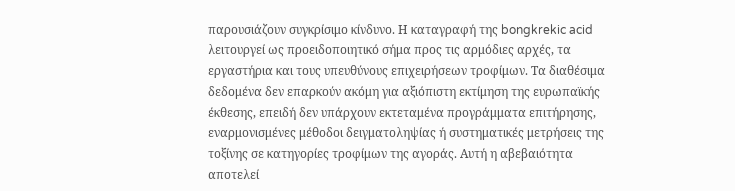παρουσιάζουν συγκρίσιμο κίνδυνο. Η καταγραφή της bongkrekic acid λειτουργεί ως προειδοποιητικό σήμα προς τις αρμόδιες αρχές, τα εργαστήρια και τους υπευθύνους επιχειρήσεων τροφίμων. Τα διαθέσιμα δεδομένα δεν επαρκούν ακόμη για αξιόπιστη εκτίμηση της ευρωπαϊκής έκθεσης, επειδή δεν υπάρχουν εκτεταμένα προγράμματα επιτήρησης, εναρμονισμένες μέθοδοι δειγματοληψίας ή συστηματικές μετρήσεις της τοξίνης σε κατηγορίες τροφίμων της αγοράς. Αυτή η αβεβαιότητα αποτελεί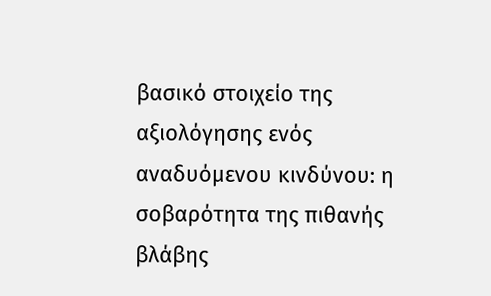βασικό στοιχείο της αξιολόγησης ενός αναδυόμενου κινδύνου: η σοβαρότητα της πιθανής βλάβης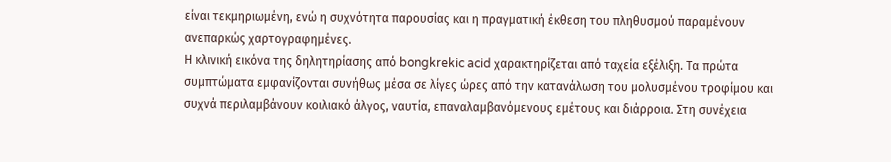είναι τεκμηριωμένη, ενώ η συχνότητα παρουσίας και η πραγματική έκθεση του πληθυσμού παραμένουν ανεπαρκώς χαρτογραφημένες.
Η κλινική εικόνα της δηλητηρίασης από bongkrekic acid χαρακτηρίζεται από ταχεία εξέλιξη. Τα πρώτα συμπτώματα εμφανίζονται συνήθως μέσα σε λίγες ώρες από την κατανάλωση του μολυσμένου τροφίμου και συχνά περιλαμβάνουν κοιλιακό άλγος, ναυτία, επαναλαμβανόμενους εμέτους και διάρροια. Στη συνέχεια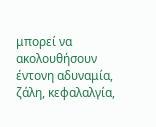μπορεί να ακολουθήσουν έντονη αδυναμία, ζάλη, κεφαλαλγία,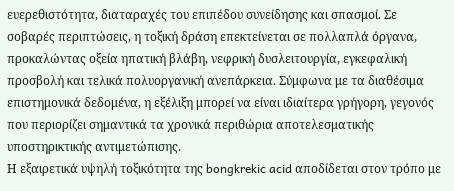ευερεθιστότητα, διαταραχές του επιπέδου συνείδησης και σπασμοί. Σε σοβαρές περιπτώσεις, η τοξική δράση επεκτείνεται σε πολλαπλά όργανα, προκαλώντας οξεία ηπατική βλάβη, νεφρική δυσλειτουργία, εγκεφαλική προσβολή και τελικά πολυοργανική ανεπάρκεια. Σύμφωνα με τα διαθέσιμα επιστημονικά δεδομένα, η εξέλιξη μπορεί να είναι ιδιαίτερα γρήγορη, γεγονός που περιορίζει σημαντικά τα χρονικά περιθώρια αποτελεσματικής υποστηρικτικής αντιμετώπισης.
Η εξαιρετικά υψηλή τοξικότητα της bongkrekic acid αποδίδεται στον τρόπο με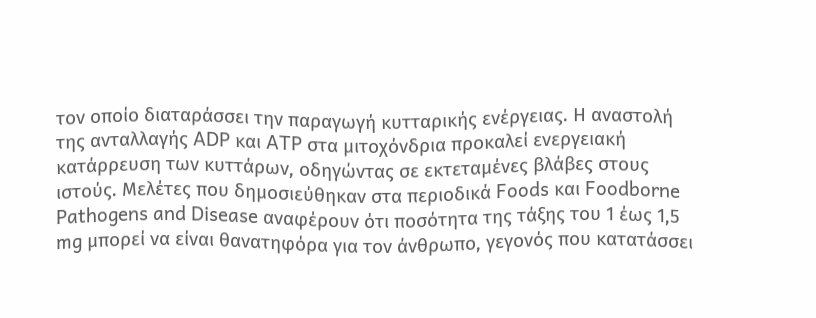τον οποίο διαταράσσει την παραγωγή κυτταρικής ενέργειας. Η αναστολή της ανταλλαγής ADP και ATP στα μιτοχόνδρια προκαλεί ενεργειακή κατάρρευση των κυττάρων, οδηγώντας σε εκτεταμένες βλάβες στους ιστούς. Μελέτες που δημοσιεύθηκαν στα περιοδικά Foods και Foodborne Pathogens and Disease αναφέρουν ότι ποσότητα της τάξης του 1 έως 1,5 mg μπορεί να είναι θανατηφόρα για τον άνθρωπο, γεγονός που κατατάσσει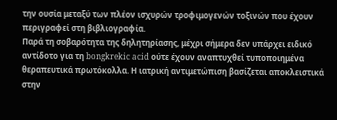την ουσία μεταξύ των πλέον ισχυρών τροφιμογενών τοξινών που έχουν περιγραφεί στη βιβλιογραφία.
Παρά τη σοβαρότητα της δηλητηρίασης, μέχρι σήμερα δεν υπάρχει ειδικό αντίδοτο για τη bongkrekic acid ούτε έχουν αναπτυχθεί τυποποιημένα θεραπευτικά πρωτόκολλα. Η ιατρική αντιμετώπιση βασίζεται αποκλειστικά στην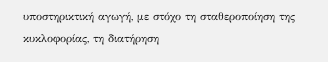υποστηρικτική αγωγή, με στόχο τη σταθεροποίηση της κυκλοφορίας, τη διατήρηση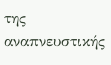της αναπνευστικής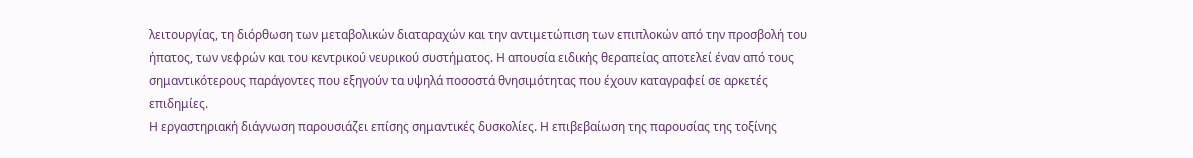λειτουργίας, τη διόρθωση των μεταβολικών διαταραχών και την αντιμετώπιση των επιπλοκών από την προσβολή του ήπατος, των νεφρών και του κεντρικού νευρικού συστήματος. Η απουσία ειδικής θεραπείας αποτελεί έναν από τους σημαντικότερους παράγοντες που εξηγούν τα υψηλά ποσοστά θνησιμότητας που έχουν καταγραφεί σε αρκετές επιδημίες.
Η εργαστηριακή διάγνωση παρουσιάζει επίσης σημαντικές δυσκολίες. Η επιβεβαίωση της παρουσίας της τοξίνης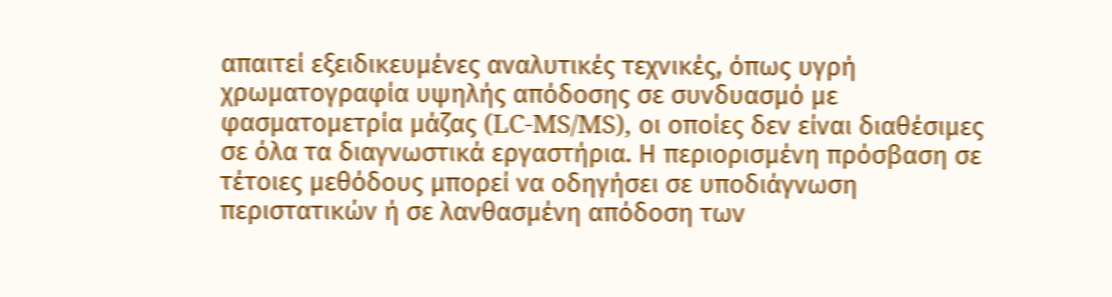απαιτεί εξειδικευμένες αναλυτικές τεχνικές, όπως υγρή χρωματογραφία υψηλής απόδοσης σε συνδυασμό με φασματομετρία μάζας (LC-MS/MS), οι οποίες δεν είναι διαθέσιμες σε όλα τα διαγνωστικά εργαστήρια. Η περιορισμένη πρόσβαση σε τέτοιες μεθόδους μπορεί να οδηγήσει σε υποδιάγνωση περιστατικών ή σε λανθασμένη απόδοση των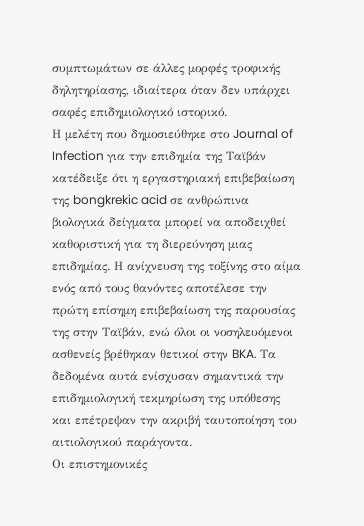συμπτωμάτων σε άλλες μορφές τροφικής δηλητηρίασης, ιδιαίτερα όταν δεν υπάρχει σαφές επιδημιολογικό ιστορικό.
Η μελέτη που δημοσιεύθηκε στο Journal of Infection για την επιδημία της Ταϊβάν κατέδειξε ότι η εργαστηριακή επιβεβαίωση της bongkrekic acid σε ανθρώπινα βιολογικά δείγματα μπορεί να αποδειχθεί καθοριστική για τη διερεύνηση μιας επιδημίας. Η ανίχνευση της τοξίνης στο αίμα ενός από τους θανόντες αποτέλεσε την πρώτη επίσημη επιβεβαίωση της παρουσίας της στην Ταϊβάν, ενώ όλοι οι νοσηλευόμενοι ασθενείς βρέθηκαν θετικοί στην BKA. Τα δεδομένα αυτά ενίσχυσαν σημαντικά την επιδημιολογική τεκμηρίωση της υπόθεσης και επέτρεψαν την ακριβή ταυτοποίηση του αιτιολογικού παράγοντα.
Οι επιστημονικές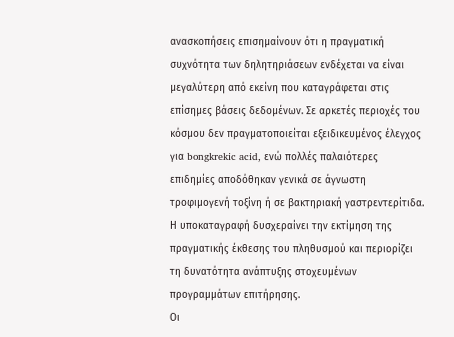ανασκοπήσεις επισημαίνουν ότι η πραγματική συχνότητα των δηλητηριάσεων ενδέχεται να είναι μεγαλύτερη από εκείνη που καταγράφεται στις επίσημες βάσεις δεδομένων. Σε αρκετές περιοχές του κόσμου δεν πραγματοποιείται εξειδικευμένος έλεγχος για bongkrekic acid, ενώ πολλές παλαιότερες επιδημίες αποδόθηκαν γενικά σε άγνωστη τροφιμογενή τοξίνη ή σε βακτηριακή γαστρεντερίτιδα. Η υποκαταγραφή δυσχεραίνει την εκτίμηση της πραγματικής έκθεσης του πληθυσμού και περιορίζει τη δυνατότητα ανάπτυξης στοχευμένων προγραμμάτων επιτήρησης.
Οι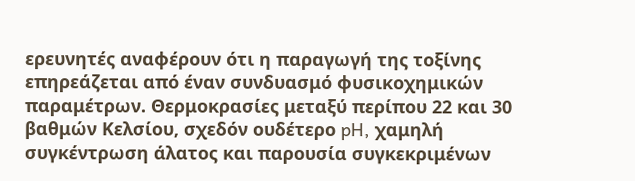ερευνητές αναφέρουν ότι η παραγωγή της τοξίνης επηρεάζεται από έναν συνδυασμό φυσικοχημικών παραμέτρων. Θερμοκρασίες μεταξύ περίπου 22 και 30 βαθμών Κελσίου, σχεδόν ουδέτερο pH, χαμηλή συγκέντρωση άλατος και παρουσία συγκεκριμένων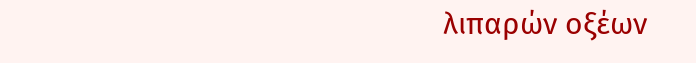λιπαρών οξέων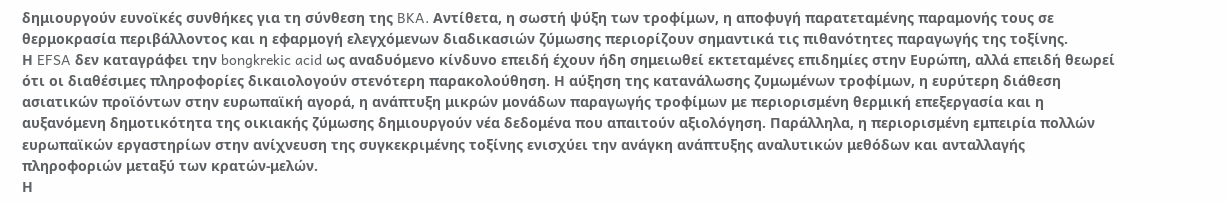δημιουργούν ευνοϊκές συνθήκες για τη σύνθεση της BKA. Αντίθετα, η σωστή ψύξη των τροφίμων, η αποφυγή παρατεταμένης παραμονής τους σε θερμοκρασία περιβάλλοντος και η εφαρμογή ελεγχόμενων διαδικασιών ζύμωσης περιορίζουν σημαντικά τις πιθανότητες παραγωγής της τοξίνης.
Η EFSA δεν καταγράφει την bongkrekic acid ως αναδυόμενο κίνδυνο επειδή έχουν ήδη σημειωθεί εκτεταμένες επιδημίες στην Ευρώπη, αλλά επειδή θεωρεί ότι οι διαθέσιμες πληροφορίες δικαιολογούν στενότερη παρακολούθηση. Η αύξηση της κατανάλωσης ζυμωμένων τροφίμων, η ευρύτερη διάθεση ασιατικών προϊόντων στην ευρωπαϊκή αγορά, η ανάπτυξη μικρών μονάδων παραγωγής τροφίμων με περιορισμένη θερμική επεξεργασία και η αυξανόμενη δημοτικότητα της οικιακής ζύμωσης δημιουργούν νέα δεδομένα που απαιτούν αξιολόγηση. Παράλληλα, η περιορισμένη εμπειρία πολλών ευρωπαϊκών εργαστηρίων στην ανίχνευση της συγκεκριμένης τοξίνης ενισχύει την ανάγκη ανάπτυξης αναλυτικών μεθόδων και ανταλλαγής πληροφοριών μεταξύ των κρατών-μελών.
Η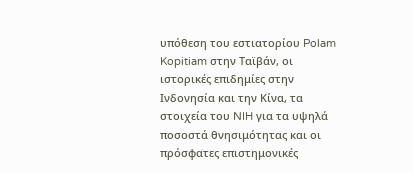υπόθεση του εστιατορίου Polam Kopitiam στην Ταϊβάν, οι ιστορικές επιδημίες στην Ινδονησία και την Κίνα, τα στοιχεία του NIH για τα υψηλά ποσοστά θνησιμότητας και οι πρόσφατες επιστημονικές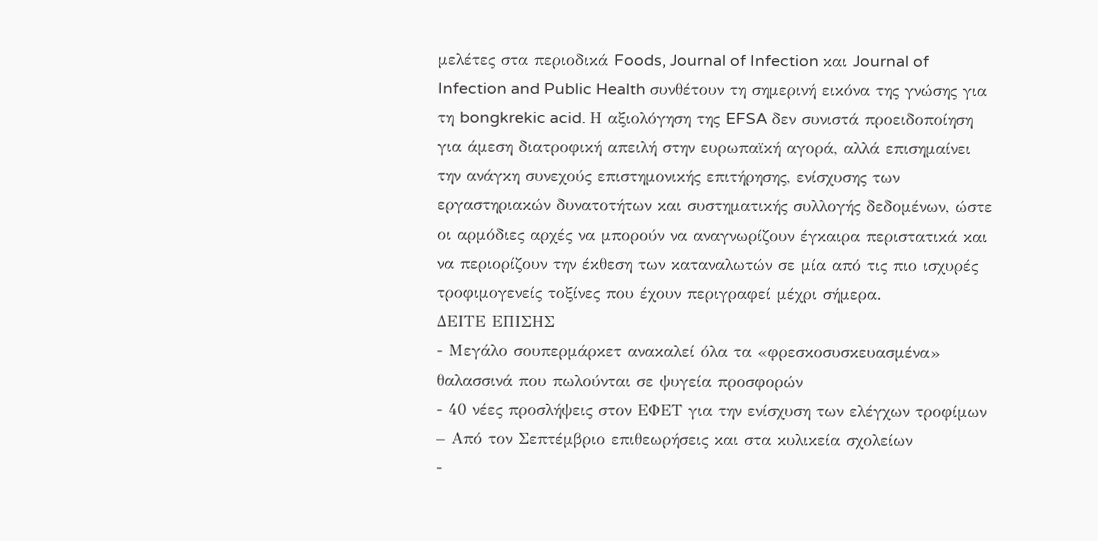μελέτες στα περιοδικά Foods, Journal of Infection και Journal of Infection and Public Health συνθέτουν τη σημερινή εικόνα της γνώσης για τη bongkrekic acid. Η αξιολόγηση της EFSA δεν συνιστά προειδοποίηση για άμεση διατροφική απειλή στην ευρωπαϊκή αγορά, αλλά επισημαίνει την ανάγκη συνεχούς επιστημονικής επιτήρησης, ενίσχυσης των εργαστηριακών δυνατοτήτων και συστηματικής συλλογής δεδομένων, ώστε οι αρμόδιες αρχές να μπορούν να αναγνωρίζουν έγκαιρα περιστατικά και να περιορίζουν την έκθεση των καταναλωτών σε μία από τις πιο ισχυρές τροφιμογενείς τοξίνες που έχουν περιγραφεί μέχρι σήμερα.
ΔΕΙΤΕ ΕΠΙΣΗΣ
- Μεγάλο σουπερμάρκετ ανακαλεί όλα τα «φρεσκοσυσκευασμένα» θαλασσινά που πωλούνται σε ψυγεία προσφορών
- 40 νέες προσλήψεις στον ΕΦΕΤ για την ενίσχυση των ελέγχων τροφίμων – Από τον Σεπτέμβριο επιθεωρήσεις και στα κυλικεία σχολείων
-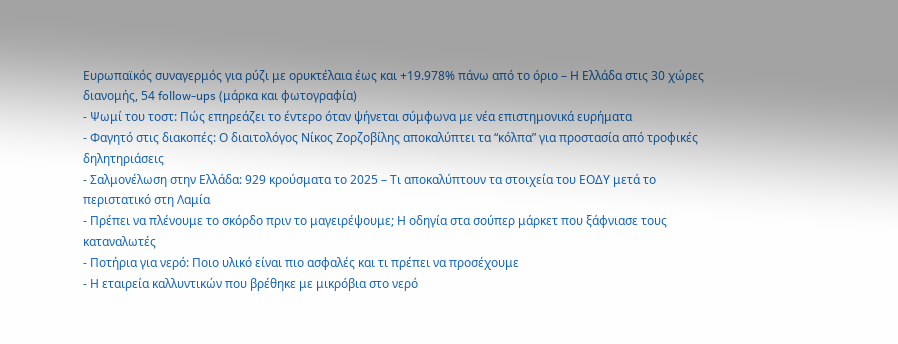Ευρωπαϊκός συναγερμός για ρύζι με ορυκτέλαια έως και +19.978% πάνω από το όριο – Η Ελλάδα στις 30 χώρες διανομής, 54 follow-ups (μάρκα και φωτογραφία)
- Ψωμί του τοστ: Πώς επηρεάζει το έντερο όταν ψήνεται σύμφωνα με νέα επιστημονικά ευρήματα
- Φαγητό στις διακοπές: Ο διαιτολόγος Νίκος Ζορζοβίλης αποκαλύπτει τα “κόλπα” για προστασία από τροφικές δηλητηριάσεις
- Σαλμονέλωση στην Ελλάδα: 929 κρούσματα το 2025 – Τι αποκαλύπτουν τα στοιχεία του ΕΟΔΥ μετά το περιστατικό στη Λαμία
- Πρέπει να πλένουμε το σκόρδο πριν το μαγειρέψουμε; Η οδηγία στα σούπερ μάρκετ που ξάφνιασε τους καταναλωτές
- Ποτήρια για νερό: Ποιο υλικό είναι πιο ασφαλές και τι πρέπει να προσέχουμε
- Η εταιρεία καλλυντικών που βρέθηκε με μικρόβια στο νερό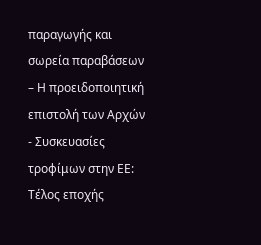παραγωγής και σωρεία παραβάσεων – Η προειδοποιητική επιστολή των Αρχών
- Συσκευασίες τροφίμων στην ΕΕ: Τέλος εποχής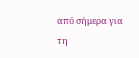από σήμερα για τη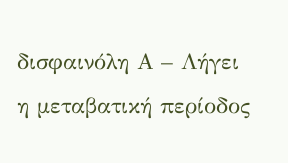δισφαινόλη Α – Λήγει η μεταβατική περίοδος